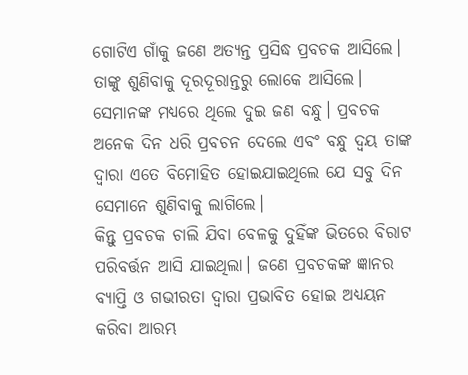ଗୋଟିଏ ଗାଁକୁ ଜଣେ ଅତ୍ୟନ୍ତ ପ୍ରସିଦ୍ଧ ପ୍ରବଚକ ଆସିଲେ। ତାଙ୍କୁ ଶୁଣିବାକୁ ଦୂରଦୂରାନ୍ତରୁ ଲୋକେ ଆସିଲେ। ସେମାନଙ୍କ ମଧ୍ୟରେ ଥିଲେ ଦୁଇ ଜଣ ବନ୍ଧୁ। ପ୍ରବଚକ ଅନେକ ଦିନ ଧରି ପ୍ରବଚନ ଦେଲେ ଏବଂ ବନ୍ଧୁ ଦ୍ବୟ ତାଙ୍କ ଦ୍ବାରା ଏତେ ବିମୋହିତ ହୋଇଯାଇଥିଲେ ଯେ ସବୁ ଦିନ ସେମାନେ ଶୁଣିବାକୁ ଲାଗିଲେ।
କିନ୍ତୁ ପ୍ରବଚକ ଚାଲି ଯିବା ବେଳକୁ ଦୁହିଁଙ୍କ ଭିତରେ ବିରାଟ ପରିବର୍ତ୍ତନ ଆସି ଯାଇଥିଲା। ଜଣେ ପ୍ରବଚକଙ୍କ ଜ୍ଞାନର ବ୍ୟାପ୍ତି ଓ ଗଭୀରତା ଦ୍ବାରା ପ୍ରଭାବିତ ହୋଇ ଅଧ୍ୟୟନ କରିବା ଆରମ୍ଭ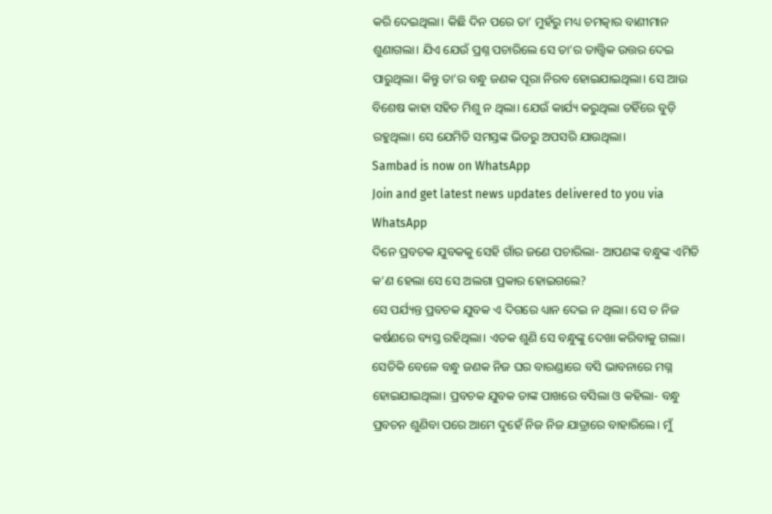କରି ଦେଇଥିଲା। କିଛି ଦିନ ପରେ ତା’ ମୁହଁରୁ ମଧ୍ୟ ଚମତ୍କାର ବାଣୀମାନ ଶୁଣାଗଲା। ଯିଏ ଯେଉଁ ପ୍ରଶ୍ନ ପଚାରିଲେ ସେ ତା’ର ତାତ୍ତ୍ବିକ ଉତ୍ତର ଦେଇ ପାରୁଥିଲା। କିନ୍ତୁ ତା’ର ବନ୍ଧୁ ଜଣକ ପୂରା ନିରବ ହୋଇଯାଇଥିଲା। ସେ ଆଉ ବିଶେଷ କାହା ସହିତ ମିଶୁ ନ ଥିଲା। ଯେଉଁ କାର୍ଯ୍ୟ କରୁଥିଲା ତହିଁରେ ବୁଡ଼ି ରହୁଥିଲା। ସେ ଯେମିତି ସମସ୍ତଙ୍କ ଭିତରୁ ଅପସରି ଯାଉଥିଲା।
Sambad is now on WhatsApp
Join and get latest news updates delivered to you via WhatsApp
ଦିନେ ପ୍ରବଚକ ଯୁବକକୁ ସେହି ଗାଁର ଜଣେ ପଚାରିଲା- ଆପଣଙ୍କ ବନ୍ଧୁଙ୍କ ଏମିତି କ’ଣ ହେଲା ସେ ସେ ଅଲଗା ପ୍ରକାର ହୋଇଗଲେ?
ସେ ପର୍ଯ୍ୟନ୍ତ ପ୍ରବଚକ ଯୁବକ ଏ ଦିଗରେ ଧ୍ୟାନ ଦେଇ ନ ଥିଲା। ସେ ତ ନିଜ କର୍ଷଣରେ ବ୍ୟସ୍ତ ରହିଥିଲା। ଏତକ ଶୁଣି ସେ ବନ୍ଧୁଙ୍କୁ ଦେଖା କରିବାକୁ ଗଲା।
ସେତିକି ବେଳେ ବନ୍ଧୁ ଜଣକ ନିଜ ଘର ବାରଣ୍ଡାରେ ବସି ଭାବନାରେ ମଗ୍ନ ହୋଇଯାଇଥିଲା। ପ୍ରବଚକ ଯୁବକ ତାଙ୍କ ପାଖରେ ବସିଲା ଓ କହିଲା- ବନ୍ଧୁ ପ୍ରବଚନ ଶୁଣିବା ପରେ ଆମେ ଦୁହେଁ ନିଜ ନିଜ ଯାତ୍ରାରେ ବାହାରିଲେ। ମୁଁ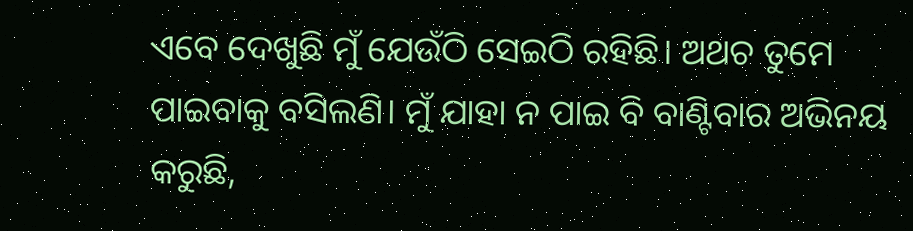ଏବେ ଦେଖୁଛି ମୁଁ ଯେଉଁଠି ସେଇଠି ରହିଛି। ଅଥଚ ତୁମେ ପାଇବାକୁ ବସିଲଣି। ମୁଁ ଯାହା ନ ପାଇ ବି ବାଣ୍ଟିବାର ଅଭିନୟ କରୁଛି,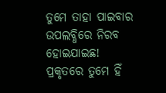ତୁମେ ତାହା ପାଇବାର ଉପଲବ୍ଧିରେ ନିରବ ହୋଇଯାଇଛ! ପ୍ରକୃତରେ ତୁମେ ହିଁ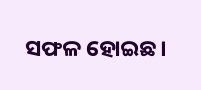ସଫଳ ହୋଇଛ।